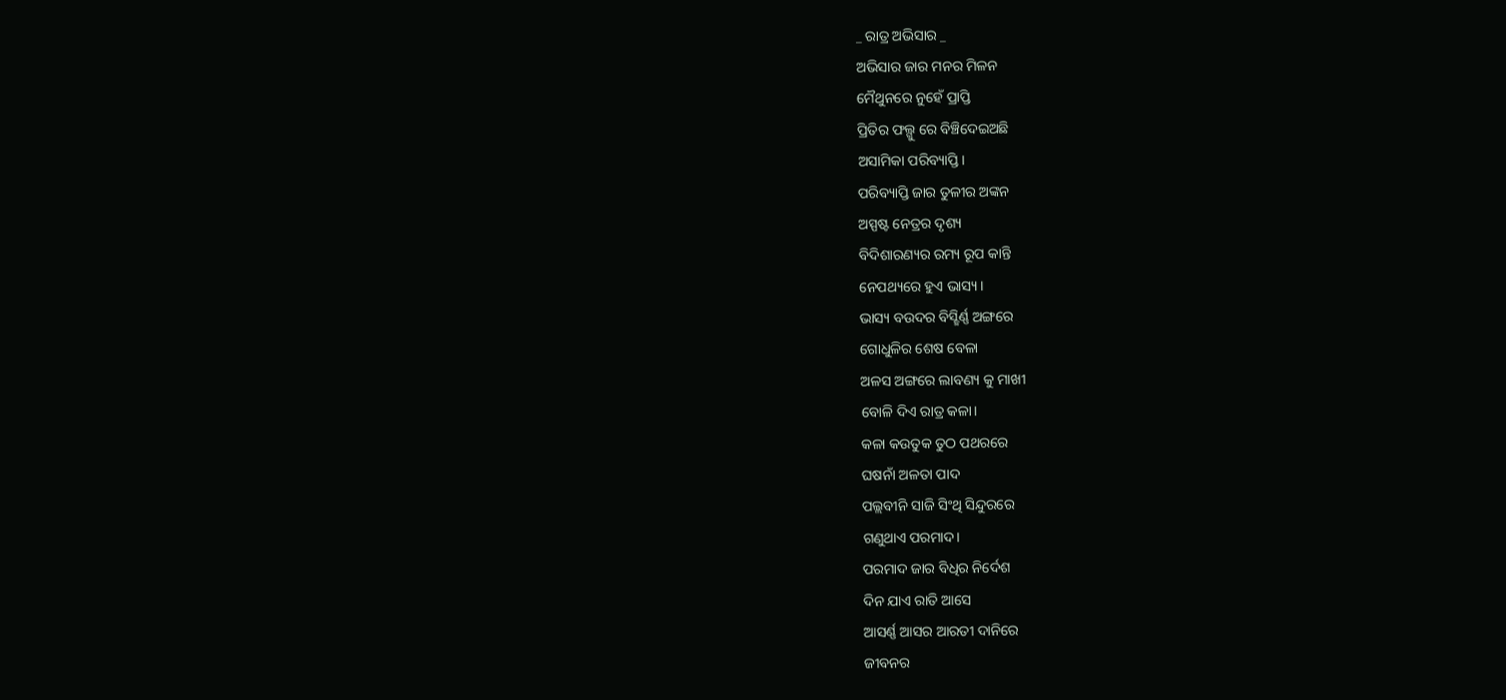_ ରାତ୍ର ଅଭିସାର _
ଅଭିସାର ଜାର ମନର ମିଳନ
ମୈଥୁନରେ ନୁହେଁ ପ୍ରାପ୍ତି
ପ୍ରିତିର ଫଲ୍ଗୁ ରେ ବିଞ୍ଚିଦେଇଅଛି
ଅସାମିକା ପରିବ୍ୟାପ୍ତି।
ପରିବ୍ୟାପ୍ତି ଜାର ତୁଳୀର ଅଙ୍କନ
ଅସ୍ପଷ୍ଟ ନେତ୍ରର ଦୃଶ୍ୟ
ବିଦିଶାରଣ୍ୟର ରମ୍ୟ ରୂପ କାନ୍ତି
ନେପଥ୍ୟରେ ହୁଏ ଭାସ୍ୟ।
ଭାସ୍ୟ ବଉଦର ବିସ୍ଛିର୍ଣ୍ଣ ଅଙ୍ଗରେ
ଗୋଧୁଳିର ଶେଷ ବେଳା
ଅଳସ ଅଙ୍ଗରେ ଲାବଣ୍ୟ କୁ ମାଖୀ
ବୋଳି ଦିଏ ରାତ୍ର କଳା।
କଳା କଉତୁକ ତୁଠ ପଥରରେ
ଘଷନାଁ ଅଳତା ପାଦ
ପଲ୍ଲବୀନି ସାଜି ସିଂଥି ସିନ୍ଦୁରରେ
ଗଣୁଥାଏ ପରମାଦ।
ପରମାଦ ଜାର ବିଧିର ନିର୍ଦେଶ
ଦିନ ଯାଏ ରାତି ଆସେ
ଆସର୍ଣ୍ଣ ଆସର ଆରତୀ ଦାନିରେ
ଜୀବନର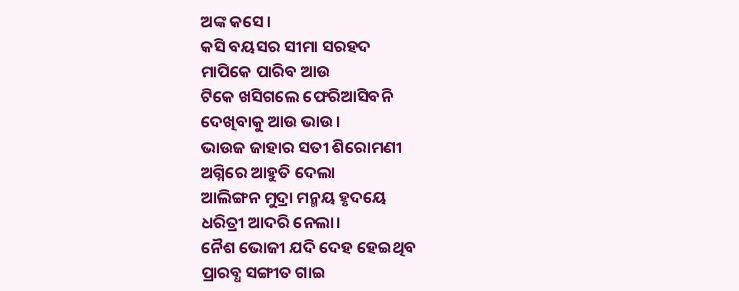ଅଙ୍କ କସେ।
କସି ବୟସର ସୀମା ସରହଦ
ମାପିକେ ପାରିବ ଆଉ
ଟିକେ ଖସିଗଲେ ଫେରିଆସିବନି
ଦେଖିବାକୁ ଆଉ ଭାଉ।
ଭାଉଜ ଜାହାର ସତୀ ଶିରୋମଣୀ
ଅଗ୍ନିରେ ଆହୁତି ଦେଲା
ଆଲିଙ୍ଗନ ମୁଦ୍ରା ମନ୍ମୟ ହୃଦୟେ
ଧରିତ୍ରୀ ଆଦରି ନେଲା।
ନୈଶ ଭୋଜୀ ଯଦି ଦେହ ହେଇଥିବ
ପ୍ରାରବ୍ଧ ସଙ୍ଗୀତ ଗାଇ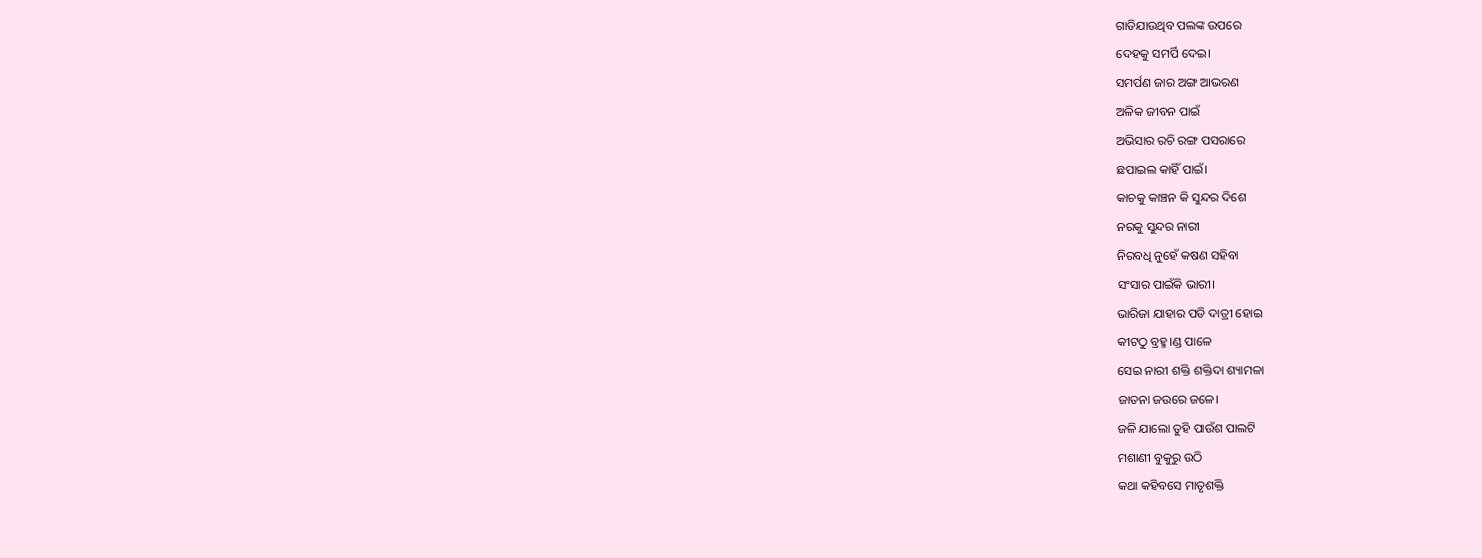ଗାଡିଯାଉଥିବ ପଲଙ୍କ ଉପରେ
ଦେହକୁ ସମର୍ପି ଦେଇ।
ସମର୍ପଣ ଜାର ଅଙ୍ଗ ଆଭରଣ
ଅଳିକ ଜୀବନ ପାଇଁ
ଅଭିସାର ରଚି ରଙ୍ଗ ପସରାରେ
ଛପାଇଲ କାହିଁ ପାଇଁ।
କାଚକୁ କାଞ୍ଚନ କି ସୁନ୍ଦର ଦିଶେ
ନରକୁ ସୁନ୍ଦର ନାରୀ
ନିରବଧି ନୁହେଁ କଷଣ ସହିବା
ସଂସାର ପାଇଁକି ଭାରୀ।
ଭାରିଜା ଯାହାର ପଡି ଦାତ୍ରୀ ହୋଇ
କୀଟଠୁ ବ୍ରହ୍ମ।ଣ୍ଡ ପାଳେ
ସେଇ ନାରୀ ଶକ୍ତି ଶକ୍ତିଦା ଶ୍ୟାମଳା
ଜାତନା ଜଉରେ ଜଳେ।
ଜଳି ଯାଲୋ ତୁହି ପାଉଁଶ ପାଲଟି
ମଶାଣୀ ବୁକୁରୁ ଉଠି
କଥା କହିବସେ ମାତୃଶକ୍ତି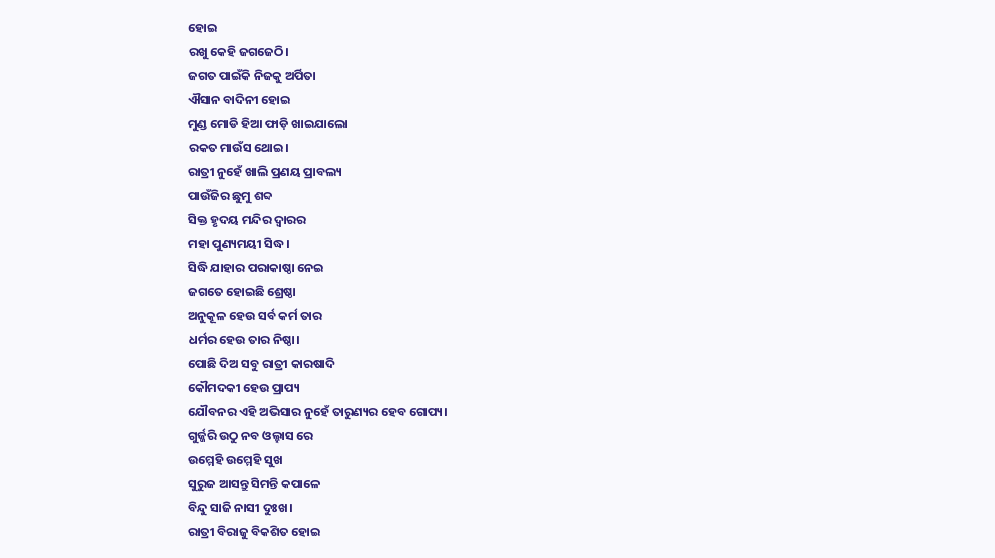ହୋଇ
ରଖୁ କେହି ଜଗଜେଠି।
ଜଗତ ପାଇଁକି ନିଜକୁ ଅର୍ପିତା
ଐସାନ ବାଦିନୀ ହୋଇ
ମୁଣ୍ଡ ମୋଡି ହିଆ ଫାଡ଼ି ଖାଇଯାଲୋ
ରକତ ମାଉଁସ ଥୋଇ।
ରାତ୍ରୀ ନୁହେଁ ଖାଲି ପ୍ରଣୟ ପ୍ରାବଲ୍ୟ
ପାଉଁଜିର ଛୁମୁ ଶବ୍ଦ
ସିକ୍ତ ହୃଦୟ ମନ୍ଦିର ଦ୍ୱାରର
ମହା ପୁଣ୍ୟମୟୀ ସିଦ୍ଧ।
ସିଦ୍ଧି ଯାହାର ପରାକାଷ୍ଠା ନେଇ
ଜଗତେ ହୋଇଛି ଶ୍ରେଷ୍ଠା
ଅନୁକୂଳ ହେଉ ସର୍ବ କର୍ମ ତାର
ଧର୍ମର ହେଉ ତାର ନିଷ୍ଠା।
ପୋଛି ଦିଅ ସବୁ ରାତ୍ରୀ କାରଷାଦି
କୌମଦକୀ ହେଉ ପ୍ରାପ୍ୟ
ଯୌବନର ଏହି ଅଭିସାର ନୁହେଁ ତାରୁଣ୍ୟର ହେବ ଗୋପ୍ୟ।
ଗୁର୍ଜ୍ଜରି ଉଠୁ ନବ ଓଲ୍ହାସ ରେ
ଉମ୍ମେହି ଉମ୍ମେହି ସୁଖ
ସୁରୁଜ ଆସନ୍ତୁ ସିମନ୍ତି କପାଳେ
ବିନ୍ଦୁ ସାଜି ନାସୀ ଦୁଃଖ।
ରାତ୍ରୀ ବିରାଜୁ ବିକଶିତ ହୋଇ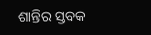ଶାନ୍ତିର ସ୍ତବକ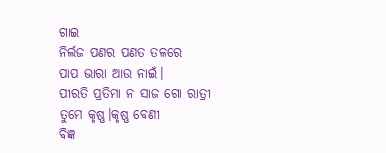ଗାଇ
ନିର୍ଲଜ ପଣର ପଣତ ତଳରେ
ପାପ ଭାରା ଆଉ ନାଇଁ।
ପୀରତି ପ୍ରତିମା ନ ସାଜ ଗୋ ରାତ୍ରୀ
ତୁମେ କୃଷ୍ଣ।କୃଷ୍ଣ ବେଣୀ
ବିଜ୍ଞ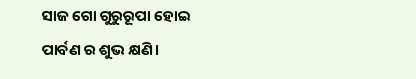ସାଜ ଗୋ ଗୁରୁରୂପା ହୋଇ
ପାର୍ବଣ ର ଶୁଭ କ୍ଷଣି।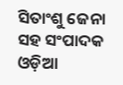ସିତାଂଶୁ ଜେନା
ସହ ସଂପାଦକ
ଓଡ଼ିଆ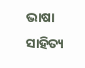ଭାଷା ସାହିତ୍ୟ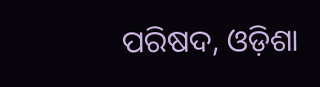ପରିଷଦ, ଓଡ଼ିଶା